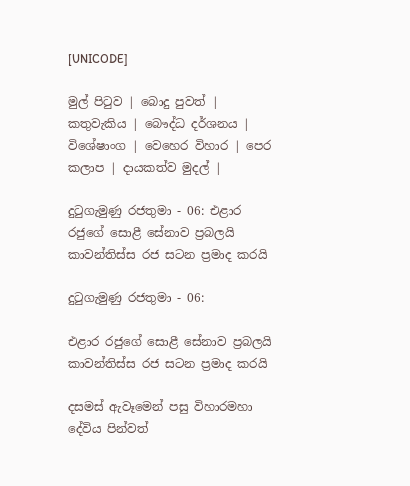[UNICODE]

මුල් පිටුව | බොදු පුවත් | කතුවැකිය | බෞද්ධ දර්ශනය | විශේෂාංග | වෙහෙර විහාර | පෙර කලාප | දායකත්ව මුදල් |

දුටුගැමුණු රජතුමා - 06: එළාර රජුගේ සොළී සේනාව ප්‍රබලයි කාවන්තිස්ස රජ සටන ප්‍රමාද කරයි

දුටුගැමුණු රජතුමා - 06:

එළාර රජුගේ සොළී සේනාව ප්‍රබලයි කාවන්තිස්ස රජ සටන ප්‍රමාද කරයි

දසමස් ඇවෑමෙන් පසු විහාරමහා දේවිය පින්වත්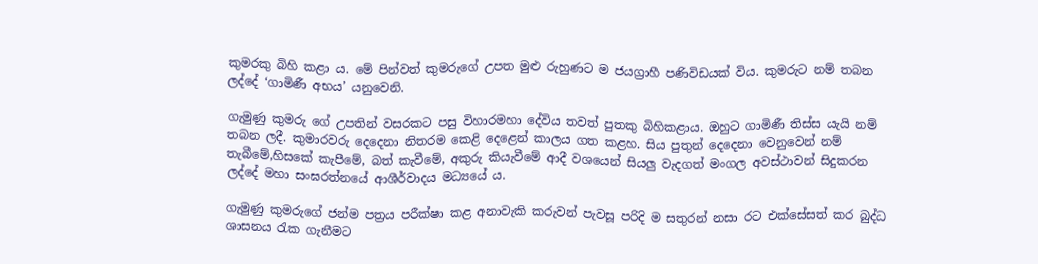කුමරකු බිහි කළා ය. මේ පින්වත් කුමරුගේ උපත මුළු රුහුණට ම ජයග්‍රාහී පණිවිඩයක් විය. කුමරුට නම් තබන ලද්දේ ‘ගාමිණී අභය’ යනුවෙනි.

ගැමුණු කුමරු ගේ උපතින් වසරකට පසු විහාරමහා දේවිය තවත් පුතකු බිහිකළාය. ඔහුට ගාමිණී තිස්ස යැයි නම් තබන ලදී. කුමාරවරු දෙදෙනා නිතරම කෙළි දෙළෙන් කාලය ගත කළහ. සිය පුතුන් දෙදෙනා වෙනුවෙන් නම් තැබීමේ,හිසකේ කැපීමේ, බත් කැවීමේ, අකුරු කියැවීමේ ආදී වශයෙන් සියලු වැදගත් මංගල අවස්ථාවන් සිදුකරන ලද්දේ මහා සංඝරත්නයේ ආශීර්වාදය මධ්‍යයේ ය.

ගැමුණු කුමරුගේ ජන්ම පත්‍රය පරීක්ෂා කළ අනාවැකි කරුවන් පැවසූ පරිදි ම සතුරන් නසා රට එක්සේසත් කර බුද්ධ ශාසනය රැක ගැනීමට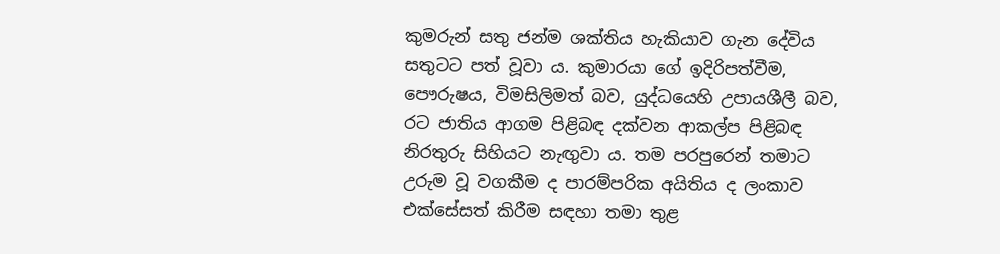කුමරුන් සතු ජන්ම ශක්තිය හැකියාව ගැන දේවිය සතුටට පත් වූවා ය. කුමාරයා ගේ ඉදිරිපත්වීම, පෞරුෂය, විමසිලිමත් බව, යුද්ධයෙහි උපායශීලී බව, රට ජාතිය ආගම පිළිබඳ දක්වන ආකල්ප පිළිබඳ නිරතුරු සිහියට නැඟුවා ය. තම පරපුරෙන් තමාට උරුම වූ වගකීම ද පාරම්පරික අයිතිය ද ලංකාව එක්සේසත් කිරීම සඳහා තමා තුළ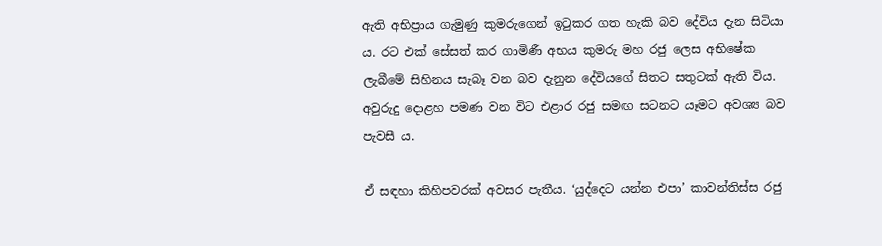ඇති අභිප්‍රාය ගැමුණු කුමරුගෙන් ඉටුකර ගත හැකි බව දේවිය දැන සිටියා ය. රට එක් සේසත් කර ගාමිණී අභය කුමරු මහ රජු ලෙස අභිෂේක ලැබීමේ සිහිනය සැබෑ වන බව දැනුන දේවියගේ සිතට සතුටක් ඇති විය. අවුරුදු දොළහ පමණ වන විට එළාර රජු සමඟ සටනට යෑමට අවශ්‍ය බව පැවසී ය.

ඒ සඳහා කිහිපවරක් අවසර පැතීය. ‘යුද්දෙට යන්න එපා’ කාවන්තිස්ස රජු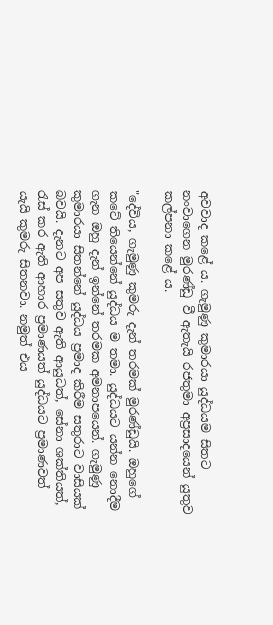අවවාද කළේ ය. ගැමුණු කුමාරයා යුද්ධයම සිතට නංවාගෙන මුරණ්ඩු වී ඇතැයි රජතුමා අප්‍රසාදයෙන් යුතුව කල්පනා කළේ ය.

"දේවිය, ගැමුණු කුමරු දැන් තරමක් මුරණ්ඩුයි. ඔහුගේ කටේ තියෙන්නේ යුද්ධය ම තමා. යුද්ධයට යන්න නොදීම ගැන ඔහු දැන් ඉන්නේ තරමක අමනාපයෙන්. ගැමුණු කුමාරයා සිතන්නේ යුද්ධය ප්‍රමාද කිරීම සතුරාට වාසියක් බවයි. දැනට අප සතුව ඇති ආයුධත්, සේනා ශක්තියත්, රැස් කර ඇති ආහාර ප්‍රමාණයත් යුද්ධයට ප්‍රමාණවත් යැයි කුමරු සිතනවා. නමුත් එය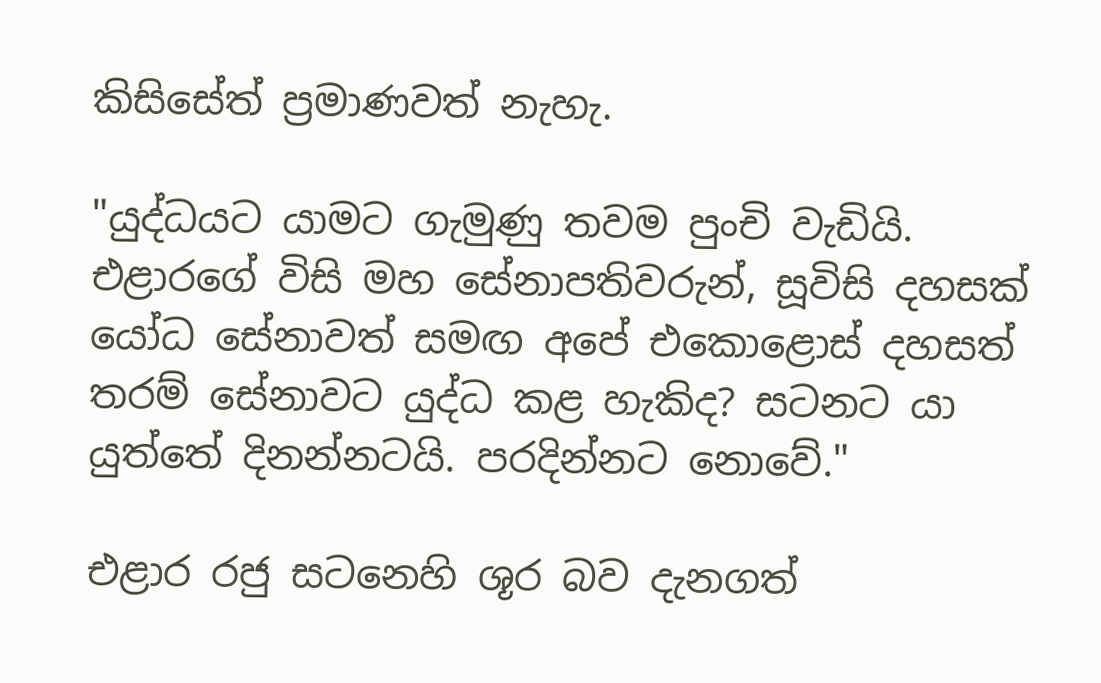කිසිසේත් ප්‍රමාණවත් නැහැ.

"යුද්ධයට යාමට ගැමුණු තවම පුංචි වැඩියි. එළාරගේ විසි මහ සේනාපතිවරුන්, සූවිසි දහසක් යෝධ සේනාවත් සමඟ අපේ එකොළොස් දහසත් තරම් සේනාවට යුද්ධ කළ හැකිද? සටනට යා යුත්තේ දිනන්නටයි. පරදින්නට නොවේ."

එළාර රජු සටනෙහි ශූර බව දැනගත්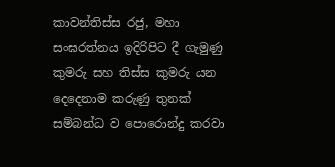කාවන්තිස්ස රජු, මහා සංඝරත්නය ඉදිරිපිට දී ගැමුණු කුමරු සහ තිස්ස කුමරු යන දෙදෙනාම කරුණු තුනක් සම්බන්ධ ව පොරොන්දු කරවා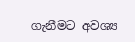ගැනීමට අවශ්‍ය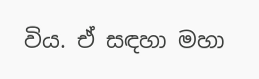විය. ඒ සඳහා මහා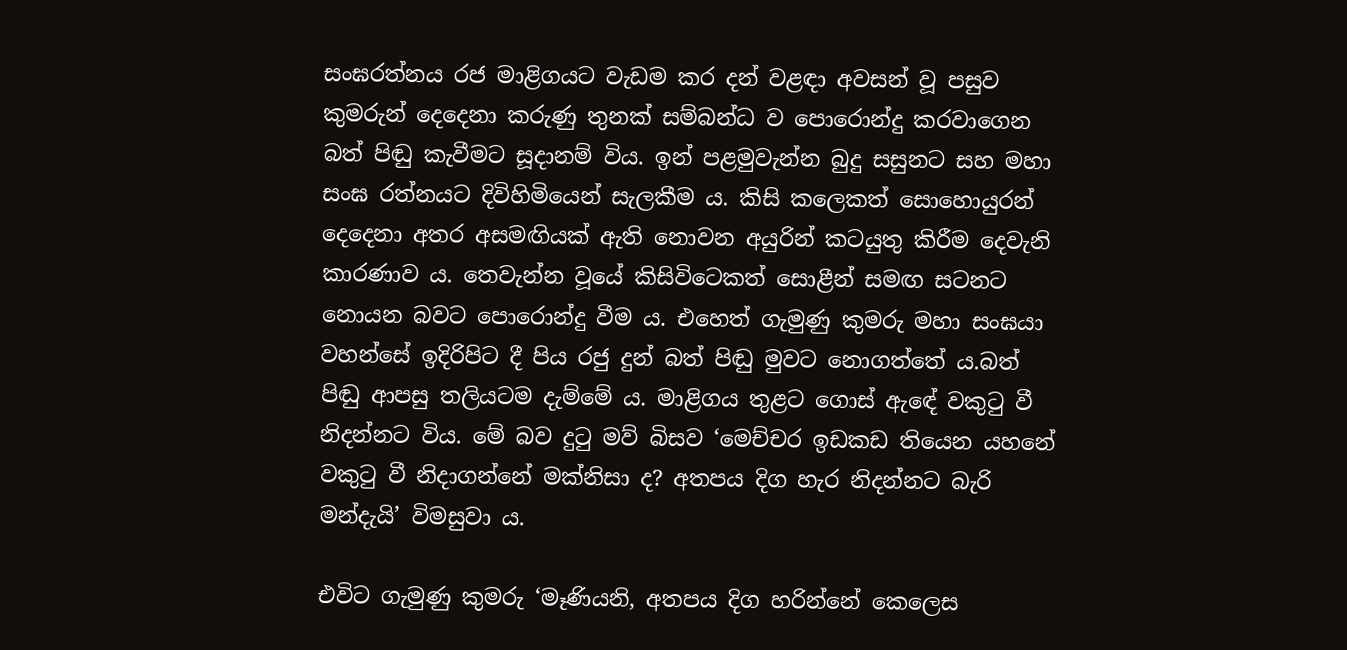සංඝරත්නය රජ මාළිගයට වැඩම කර දන් වළඳා අවසන් වූ පසුව කුමරුන් දෙදෙනා කරුණු තුනක් සම්බන්ධ ව පොරොන්දු කරවාගෙන බත් පිඬු කැවීමට සූදානම් විය. ඉන් පළමුවැන්න බුදු සසුනට සහ මහා සංඝ රත්නයට දිවිහිමියෙන් සැලකීම ය. කිසි කලෙකත් සොහොයුරන් දෙදෙනා අතර අසමඟියක් ඇති නොවන අයුරින් කටයුතු කිරීම දෙවැනි කාරණාව ය. තෙවැන්න වූයේ කිසිවිටෙකත් සොළීන් සමඟ සටනට නොයන බවට පොරොන්දු වීම ය. එහෙත් ගැමුණු කුමරු මහා සංඝයා වහන්සේ ඉදිරිපිට දී පිය රජු දුන් බත් පිඬු මුවට නොගත්තේ ය.බත් පිඬු ආපසු තලියටම දැම්මේ ය. මාළිගය තුළට ගොස් ඇඳේ වකුටු වී නිදන්නට විය. මේ බව දුටු මව් බිසව ‘මෙච්චර ඉඩකඩ තියෙන යහනේ වකුටු වී නිදාගන්නේ මක්නිසා ද? අතපය දිග හැර නිදන්නට බැරි මන්දැයි’ විමසුවා ය.

එවිට ගැමුණු කුමරු ‘මෑණියනි, අතපය දිග හරින්නේ කෙලෙස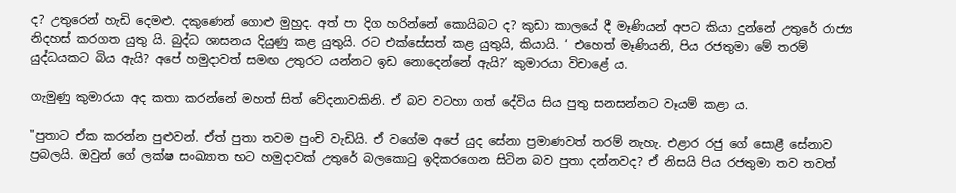ද? උතුරෙන් හැඩි දෙමළු. දකුණෙන් ගොළු මුහුද. අත් පා දිග හරින්නේ කොයිබට ද? කුඩා කාලයේ දී මෑණියන් අපට කියා දුන්නේ උතුරේ රාජ්‍ය නිදහස් කරගත යුතු යි. බුද්ධ ශාසනය දියුණු කළ යුතුයි. රට එක්සේසත් කළ යුතුයි, කියායි. ‘ එහෙත් මෑණියනි, පිය රජතුමා මේ තරම් යුද්ධයකට බිය ඇයි? අපේ හමුදාවත් සමඟ උතුරට යන්නට ඉඩ නොදෙන්නේ ඇයි?’ කුමාරයා විචාළේ ය.

ගැමුණු කුමාරයා අද කතා කරන්නේ මහත් සිත් වේදනාවකිනි. ඒ බව වටහා ගත් දේවිය සිය පුතු සනසන්නට වෑයම් කළා ය.

"පුතාට ඒක කරන්න පුළුවන්. ඒත් පුතා තවම පුංචි වැඩියි. ඒ වගේම අපේ යුද සේනා ප්‍රමාණවත් තරම් නැහැ. එළාර රජු ගේ සොළී සේනාව ප්‍රබලයි. ඔවුන් ගේ ලක්ෂ සංඛ්‍යාත භට හමුදාවක් උතුරේ බලකොටු ඉදිකරගෙන සිටින බව පුතා දන්නවද? ඒ නිසයි පිය රජතුමා තව තවත්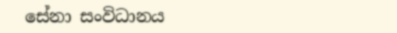සේනා සංවිධානය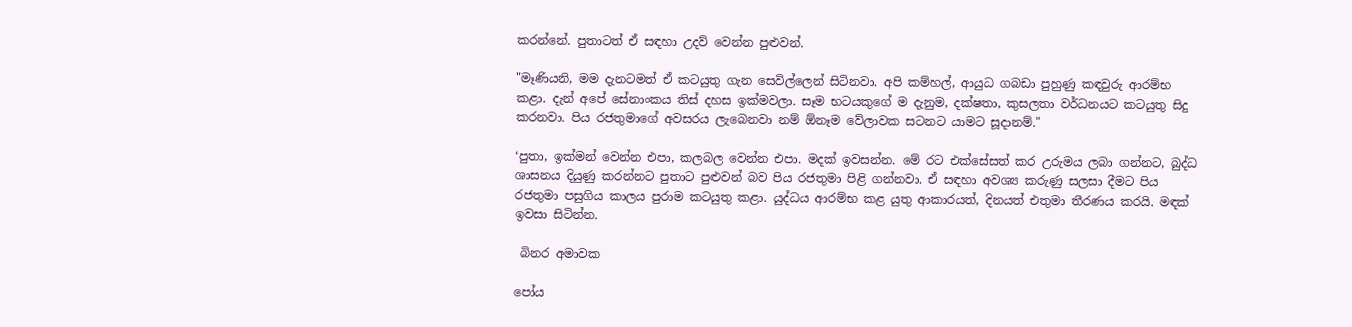කරන්නේ. පුතාටත් ඒ සඳහා උදව් වෙන්න පුළුවන්.

"මෑණියනි, මම දැනටමත් ඒ කටයුතු ගැන සෙවිල්ලෙන් සිටිනවා. අපි කම්හල්, ආයුධ ගබඩා පුහුණු කඳවුරු ආරම්භ කළා. දැන් අපේ සේනාංකය තිස් දහස ඉක්මවලා. සෑම භටයකුගේ ම දැනුම, දක්ෂතා, කුසලතා වර්ධනයට කටයුතු සිදු කරනවා. පිය රජතුමාගේ අවසරය ලැබෙනවා නම් ඕනෑම වේලාවක සටනට යාමට සූදානම්."

‘පුතා, ඉක්මන් වෙන්න එපා, කලබල වෙන්න එපා. මදක් ඉවසන්න. මේ රට එක්සේසත් කර උරුමය ලබා ගන්නට, බුද්ධ ශාසනය දියුණු කරන්නට පුතාට පුළුවන් බව පිය රජතුමා පිළි ගන්නවා. ඒ සඳහා අවශ්‍ය කරුණු සලසා දීමට පිය රජතුමා පසුගිය කාලය පුරාම කටයුතු කළා. යුද්ධය ආරම්භ කළ යුතු ආකාරයත්, දිනයත් එතුමා තීරණය කරයි. මඳක් ඉවසා සිටින්න.

 බිනර අමාවක

පෝය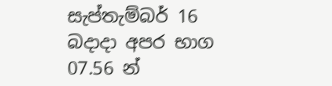සැප්තැම්බර් 16 බදාදා අපර භාග 07.56 න්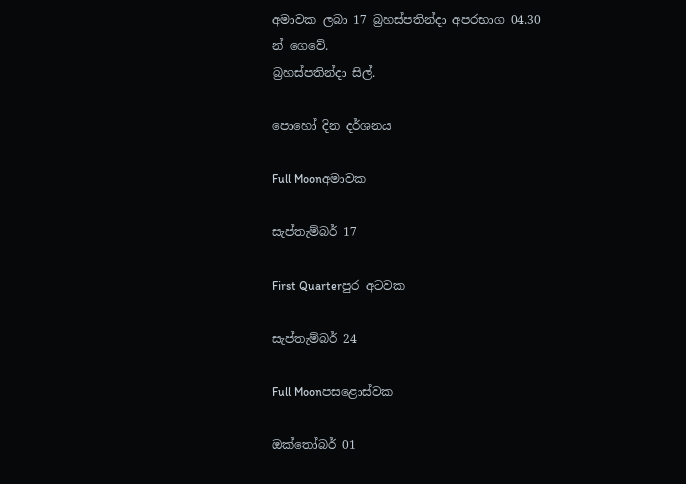අමාවක ලබා 17 බ්‍රහස්පතින්දා අපරභාග 04.30 න් ගෙවේ.
බ්‍රහස්පතින්දා සිල්.

පොහෝ දින දර්ශනය

Full Moonඅමාවක

සැප්තැම්බර් 17

First Quarterපුර අටවක

සැප්තැම්බර් 24

Full Moonපසළොස්වක

ඔක්තෝබර් 01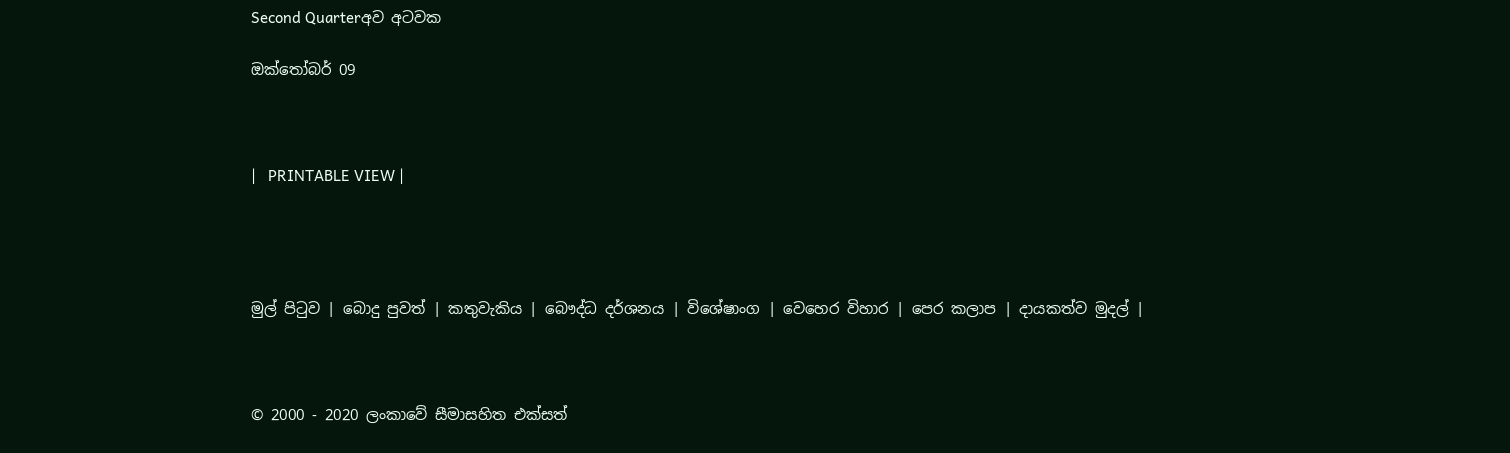Second Quarterඅව අටවක

ඔක්තෝබර් 09



|   PRINTABLE VIEW |




මුල් පිටුව | බොදු පුවත් | කතුවැකිය | බෞද්ධ දර්ශනය | විශේෂාංග | වෙහෙර විහාර | පෙර කලාප | දායකත්ව මුදල් |



© 2000 - 2020 ලංකාවේ සීමාසහිත එක්සත්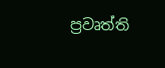ප්‍රවෘත්ති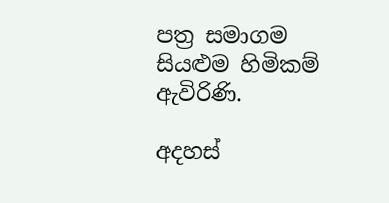පත්‍ර සමාගම
සියළුම හිමිකම් ඇවිරිණි.

අදහස්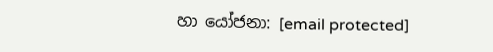හා යෝජනා: [email protected]